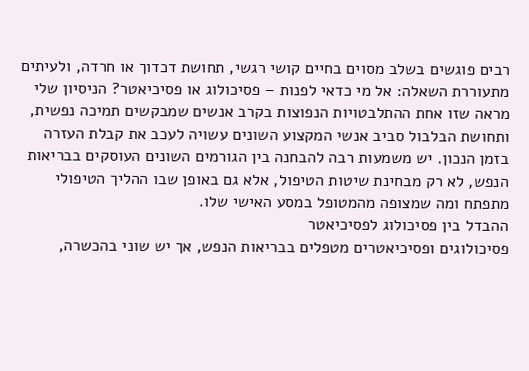רבים פוגשים בשלב מסוים בחיים קושי רגשי, תחושת דכדוך או חרדה, ולעיתים מתעוררת השאלה: אל מי כדאי לפנות – פסיכולוג או פסיכיאטר? הניסיון שלי מראה שזו אחת ההתלבטויות הנפוצות בקרב אנשים שמבקשים תמיכה נפשית, ותחושת הבלבול סביב אנשי המקצוע השונים עשויה לעכב את קבלת העזרה בזמן הנכון. יש משמעות רבה להבחנה בין הגורמים השונים העוסקים בבריאות הנפש, לא רק מבחינת שיטות הטיפול, אלא גם באופן שבו ההליך הטיפולי מתפתח ומה שמצופה מהמטופל במסע האישי שלו.
ההבדל בין פסיכולוג לפסיכיאטר
פסיכולוגים ופסיכיאטרים מטפלים בבריאות הנפש, אך יש שוני בהכשרה,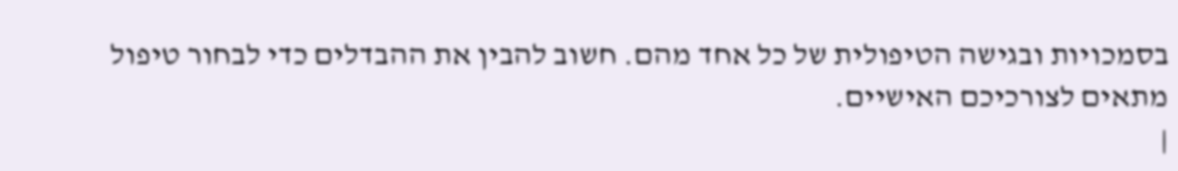בסמכויות ובגישה הטיפולית של כל אחד מהם. חשוב להבין את ההבדלים כדי לבחור טיפול מתאים לצורכיכם האישיים.
|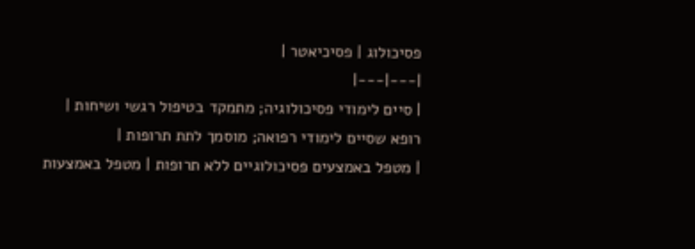פסיכולוג | פסיכיאטר |
|---|---|
| סיים לימודי פסיכולוגיה; מתמקד בטיפול רגשי ושיחות | רופא שסיים לימודי רפואה; מוסמך לתת תרופות |
| מטפל באמצעים פסיכולוגיים ללא תרופות | מטפל באמצעות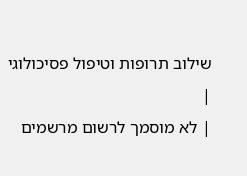שילוב תרופות וטיפול פסיכולוגי |
| לא מוסמך לרשום מרשמים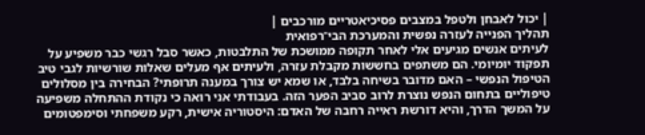| יכול לאבחן ולטפל במצבים פסיכיאטריים מורכבים |
תהליך הפנייה לעזרה נפשית והמערכת הבי־רפואית
לעיתים אנשים מגיעים אלי לאחר תקופה ממושכת של התלבטות, כאשר סבל רגשי כבר משפיע על תפקוד יומיומי. הם משתפים בחששות מקבלת עזרה, ולעיתים אף מעלים שאלות שורשיות לגבי טיב הטיפול הנפשי – האם מדובר בשיחה בלבד, או שמא יש צורך במענה תרופתי? הבחירה בין מסלולים טיפוליים בתחום הנפש נוצרת לרוב סביב הפער הזה. בעבודתי אני רואה כי נקודת ההתחלה משפיעה על המשך הדרך, והיא דורשת ראייה רחבה של האדם: היסטוריה אישית, רקע משפחתי וסימפטומים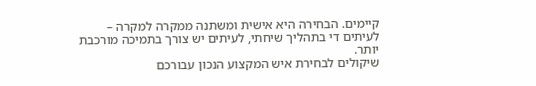קיימים. הבחירה היא אישית ומשתנה ממקרה למקרה – לעיתים די בתהליך שיחתי, לעיתים יש צורך בתמיכה מורכבת יותר.
שיקולים לבחירת איש המקצוע הנכון עבורכם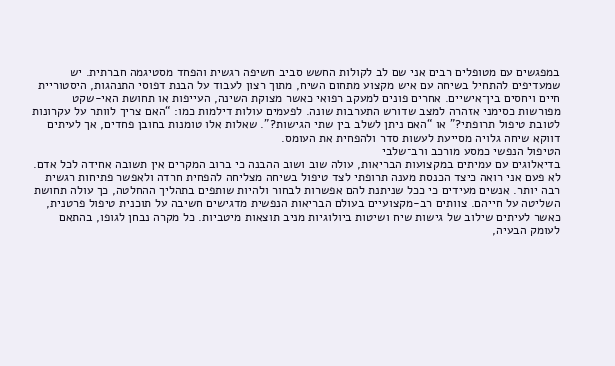במפגשים עם מטופלים רבים אני שם לב לקולות החשש סביב חשיפה רגשית והפחד מסטיגמה חברתית. יש שמעדיפים להתחיל בשיחה עם איש מקצוע מתחום השיח, מתוך רצון לעבוד על הבנת דפוסי התנהגות, היסטוריית חיים ויחסים בין־אישיים. אחרים פונים למעקב רפואי כאשר מצוקת השינה, העייפות או תחושת האי-שקט מפורשות כסימני אזהרה למצב שדורש התערבות שונה. לפעמים עולות דילמות כמו: “האם צריך לוותר על עקרונות לטובת טיפול תרופתי?” או “האם ניתן לשלב בין שתי הגישות?”. שאלות אלו טומנות בחובן פחדים, אך לעיתים דווקא שיחה גלויה מסייעת לעשות סדר ולהפחית את העומס.
הטיפול הנפשי כמסע מורכב ורב־שלבי
בדיאלוגים עם עמיתים במקצועות הבריאות, עולה שוב ושוב ההבנה כי ברוב המקרים אין תשובה אחידה לכל אדם. לא פעם אני רואה כיצד הכנסת מענה תרופתי לצד טיפול בשיחה מצליחה להפחית חרדה ולאפשר פתיחות רגשית רבה יותר. אנשים מעידים כי ככל שניתנת להם אפשרות לבחור ולהיות שותפים בתהליך ההחלטה, כך עולה תחושת השליטה על חייהם. צוותים רב-מקצועיים בעולם הבריאות הנפשית מדגישים חשיבה על תוכנית טיפול פרטנית, כאשר לעיתים שילוב של גישות שיח ושיטות ביולוגיות מניב תוצאות מיטביות. כל מקרה נבחן לגופו, בהתאם לעומק הבעיה,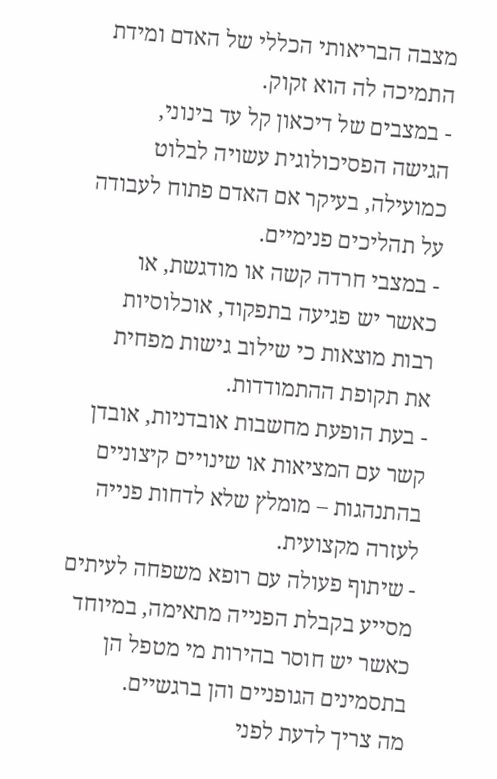מצבה הבריאותי הכללי של האדם ומידת התמיכה לה הוא זקוק.
- במצבים של דיכאון קל עד בינוני, הגישה הפסיכולוגית עשויה לבלוט כמועילה, בעיקר אם האדם פתוח לעבודה על תהליכים פנימיים.
- במצבי חרדה קשה או מודגשת, או כאשר יש פגיעה בתפקוד, אוכלוסיות רבות מוצאות כי שילוב גישות מפחית את תקופת ההתמודדות.
- בעת הופעת מחשבות אובדניות, אובדן קשר עם המציאות או שינויים קיצוניים בהתנהגות – מומלץ שלא לדחות פנייה לעזרה מקצועית.
- שיתוף פעולה עם רופא משפחה לעיתים מסייע בקבלת הפנייה מתאימה, במיוחד כאשר יש חוסר בהירות מי מטפל הן בתסמינים הגופניים והן ברגשיים.
מה צריך לדעת לפני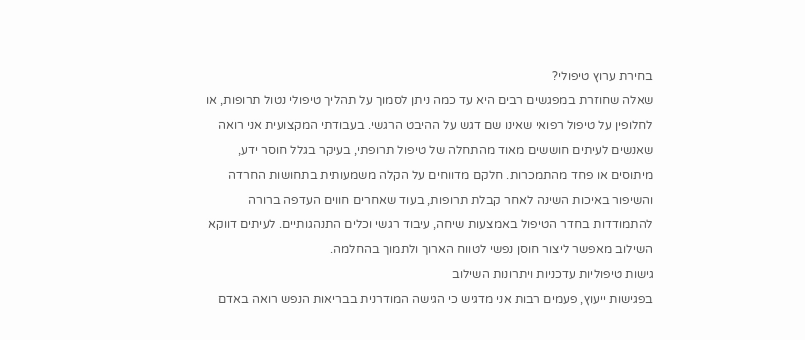בחירת ערוץ טיפולי?
שאלה שחוזרת במפגשים רבים היא עד כמה ניתן לסמוך על תהליך טיפולי נטול תרופות, או לחלופין על טיפול רפואי שאינו שם דגש על ההיבט הרגשי. בעבודתי המקצועית אני רואה שאנשים לעיתים חוששים מאוד מהתחלה של טיפול תרופתי, בעיקר בגלל חוסר ידע, מיתוסים או פחד מהתמכרות. חלקם מדווחים על הקלה משמעותית בתחושות החרדה והשיפור באיכות השינה לאחר קבלת תרופות, בעוד שאחרים חווים העדפה ברורה להתמודדות בחדר הטיפול באמצעות שיחה, עיבוד רגשי וכלים התנהגותיים. לעיתים דווקא השילוב מאפשר ליצור חוסן נפשי לטווח הארוך ולתמוך בהחלמה.
גישות טיפוליות עדכניות ויתרונות השילוב
בפגישות ייעוץ, פעמים רבות אני מדגיש כי הגישה המודרנית בבריאות הנפש רואה באדם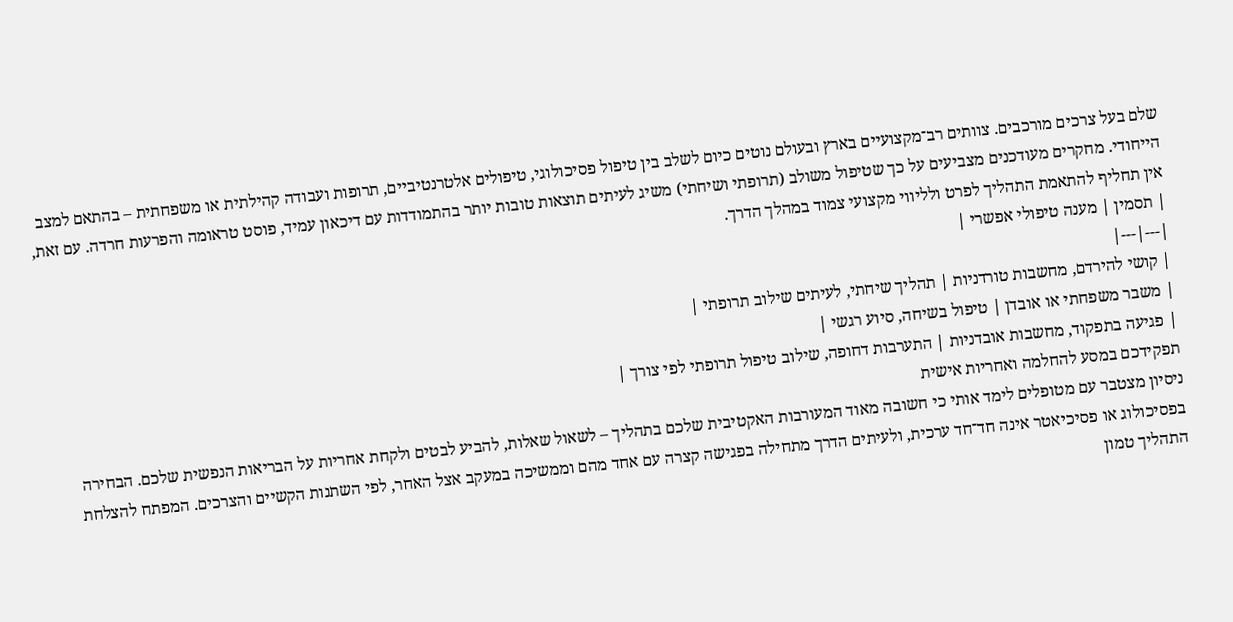שלם בעל צרכים מורכבים. צוותים רב־מקצועיים בארץ ובעולם נוטים כיום לשלב בין טיפול פסיכולוגי, טיפולים אלטרנטיביים, תרופות ועבודה קהילתית או משפחתית – בהתאם למצב הייחודי. מחקרים מעודכנים מצביעים על כך שטיפול משולב (תרופתי ושיחתי) משיג לעיתים תוצאות טובות יותר בהתמודדות עם דיכאון עמיד, פוסט טראומה והפרעות חרדה. עם זאת, אין תחליף להתאמת התהליך לפרט ולליווי מקצועי צמוד במהלך הדרך.
| תסמין | מענה טיפולי אפשרי |
|---|---|
| קושי להירדם, מחשבות טורדניות | תהליך שיחתי, לעיתים שילוב תרופתי |
| משבר משפחתי או אובדן | טיפול בשיחה, סיוע רגשי |
| פגיעה בתפקוד, מחשבות אובדניות | התערבות דחופה, שילוב טיפול תרופתי לפי צורך |
תפקידכם במסע להחלמה ואחריות אישית
ניסיון מצטבר עם מטופלים לימד אותי כי חשובה מאוד המעורבות האקטיבית שלכם בתהליך – לשאול שאלות, להביע לבטים ולקחת אחריות על הבריאות הנפשית שלכם. הבחירה בפסיכולוג או פסיכיאטר אינה חד־חד ערכית, ולעיתים הדרך מתחילה בפגישה קצרה עם אחד מהם וממשיכה במעקב אצל האחר, לפי השתנות הקשיים והצרכים. המפתח להצלחת התהליך טמון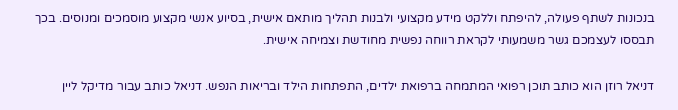בנכונות לשתף פעולה, להיפתח וללקט מידע מקצועי ולבנות תהליך מותאם אישית, בסיוע אנשי מקצוע מוסמכים ומנוסים. בכך תבססו לעצמכם גשר משמעותי לקראת רווחה נפשית מחודשת וצמיחה אישית.

דניאל רוזן הוא כותב תוכן רפואי המתמחה ברפואת ילדים, התפתחות הילד ובריאות הנפש. דניאל כותב עבור מדיקל ליין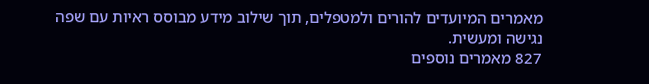מאמרים המיועדים להורים ולמטפלים, תוך שילוב מידע מבוסס ראיות עם שפה נגישה ומעשית.
827 מאמרים נוספים